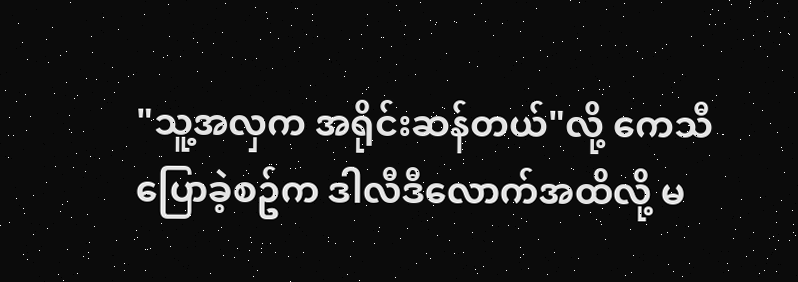"သူ့အလှက အရိုင်းဆန်တယ်"လို့ ကေသီပြောခဲ့စဥ်က ဒါလီဒီလောက်အထိလို့ မ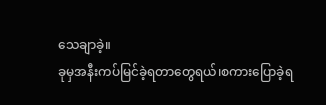သေချာခဲ့။
ခုမှအနီးကပ်မြင်ခဲ့ရတာတွေရယ်၊စကားပြောခဲ့ရ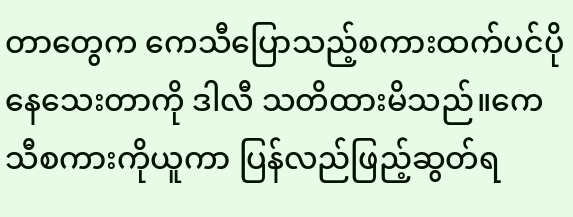တာတွေက ကေသီပြောသည့်စကားထက်ပင်ပိုနေသေးတာကို ဒါလီ သတိထားမိသည်။ကေသီစကားကိုယူကာ ပြန်လည်ဖြည့်ဆွတ်ရ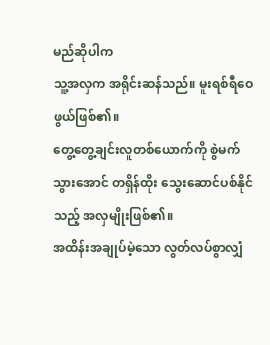မည်ဆိုပါက
သူ့အလှက အရိုင်းဆန်သည်။ မူးရစ်ရီဝေဖွယ်ဖြစ်၏။
တွေ့တွေ့ချင်းလူတစ်ယောက်ကို စွဲမက်သွားအောင် တရှိန်ထိုး သွေးဆောင်ပစ်နိုင်သည့် အလှမျိုးဖြစ်၏။
အထိန်းအချုပ်မဲ့သော လွတ်လပ်စွာလျှံ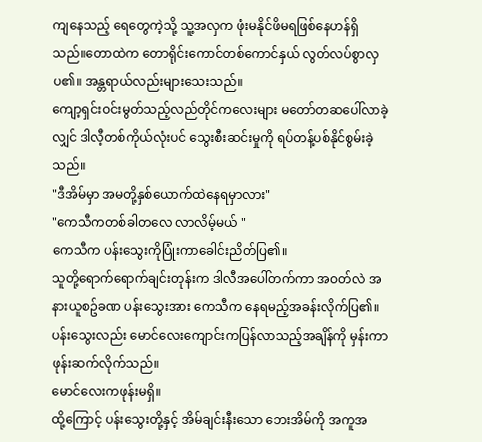ကျနေသည့် ရေတွေကဲ့သို့ သူ့အလှက ဖုံးမနိုင်ဖိမရဖြစ်နေဟန်ရှိသည်။တောထဲက တောရိုင်းကောင်တစ်ကောင်နှယ် လွတ်လပ်စွာလှပ၏။ အန္တရာယ်လည်းများသေးသည်။
ကျော့ရှင်းဝင်းမွတ်သည့်လည်တိုင်ကလေးများ မတော်တဆပေါ်လာခဲ့လျှင် ဒါလီ့တစ်ကိုယ်လုံးပင် သွေးစီးဆင်းမှုကို ရပ်တန့်ပစ်နိုင်စွမ်းခဲ့သည်။
"ဒီအိမ်မှာ အမတို့နှစ်ယောက်ထဲနေရမှာလား"
"ကေသီကတစ်ခါတလေ လာလိမ့်မယ် "
ကေသီက ပန်းသွေးကိုပြုံးကာခေါင်းညိတ်ပြ၏။
သူတို့ရောက်ရောက်ချင်းတုန်းက ဒါလီအပေါ်တက်ကာ အဝတ်လဲ အနားယူစဥ်ခဏ ပန်းသွေးအား ကေသီက နေရမည့်အခန်းလိုက်ပြ၏။
ပန်းသွေးလည်း မောင်လေးကျောင်းကပြန်လာသည့်အချိန်ကို မှန်းကာ ဖုန်းဆက်လိုက်သည်။
မောင်လေးကဖုန်းမရှိ။
ထို့ကြောင့် ပန်းသွေးတို့နှင့် အိမ်ချင်းနီးသော ဘေးအိမ်ကို အကူအ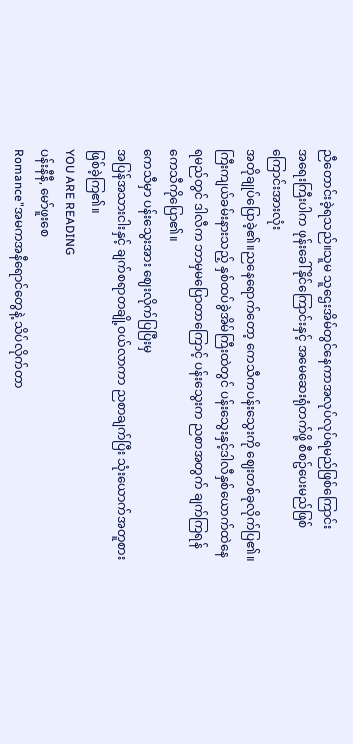ညီတောင်းခဲ့ရသည်။သူမ သူဌေးအိမ်တွင်နေကာအလုပ်လုပ်ရမည်ဖြစ်ကြောင်း
အရေးကြီးပါက ဖုန်းခေါ်နိုင်ကြောင်းနှင့် အမေဆေးရုံတက်ဖို့ စီစဥ်ပေးမည်ဖြစ်ကြောင်းအားလုံး
အတိုချုပ်ပြောခဲ့၏။ညနေရောက်တော့ ကေသီကပန်းသွေးကို ဈေးတစ်ခုလိုက်ပြ၏။
ကြီးကျယ်ခမ်းနားသည့် နှစ်ထပ်ခွဲအိမ်ကြီးထဲတွင် ပန်းသွေးနှင့်ဒါလီနှစ်ယောက်ထဲနေရမည်တွင် ဒါလီက ဘာမှမပြောတာကြောင့် ပန်းသွေးက ညစာအတွက် ချက်ကြရန် ကေသီကိုပြော၏။
ကေသီမှာ ပန်းသွေးအား ဈေးလိုက်ပြပြီးမှ
အပြန်အသားငါးနှင့် ချက်စရာတချို့ဝယ်လာကာ ညစာချက်ပြီး သုံးယောက်အတူစားဖြစ်ခဲ့ကြ၏။
YOU ARE READING
ပန်းနီနီ, မော်ဖူးစေ
Romance"အမကအနီရောင်တွေနဲ့ သိပ်လိုက်တာ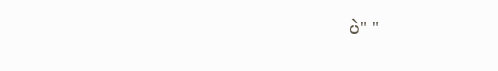ပဲ" "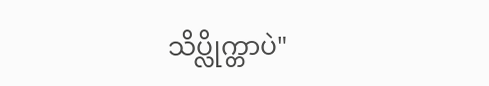သိပ္လိုက္တာပဲ"